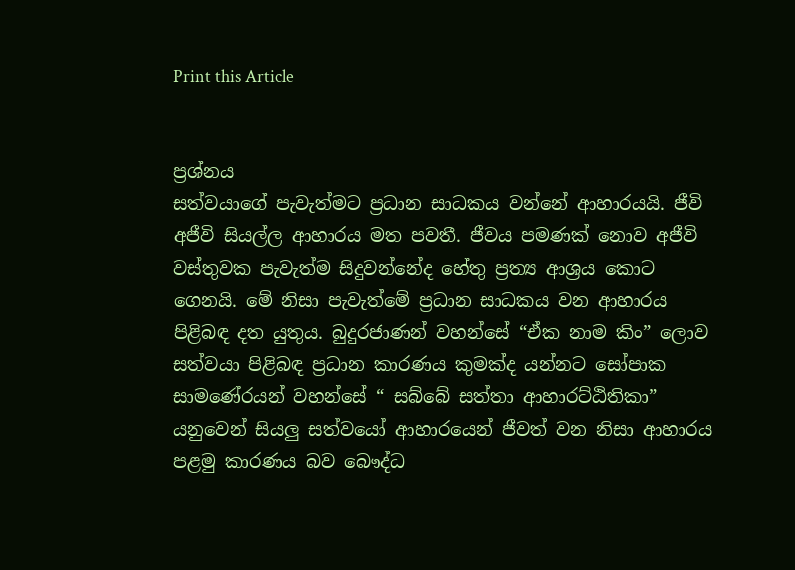Print this Article


ප්‍රශ්නය
සත්වයාගේ පැවැත්මට ප්‍රධාන සාධකය වන්නේ ආහාරයයි. ජීවි අජීවි සියල්ල ආහාරය මත පවතී. ජීවය පමණක් නොව අජීවි වස්තුවක පැවැත්ම සිදුවන්නේද හේතු ප්‍රත්‍ය ආශ්‍රය කොට ගෙනයි. මේ නිසා පැවැත්මේ ප්‍රධාන සාධකය වන ආහාරය පිළිබඳ දත යුතුය. බුදුරජාණන් වහන්සේ “ඒක නාම කිං” ලොව සත්වයා පිළිබඳ ප්‍රධාන කාරණය කුමක්ද යන්නට සෝපාක සාමණේරයන් වහන්සේ “ සබ්බේ සත්තා ආහාරට්ඨිතිකා” යනුවෙන් සියලු සත්වයෝ ආහාරයෙන් ජීවත් වන නිසා ආහාරය පළමු කාරණය බව බෞද්ධ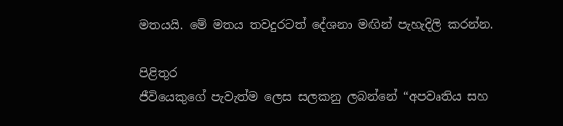මතයයි. මේ මතය තවදුරටත් දේශනා මඟින් පැහැදිලි කරන්න.

පිළිතුර
ජීවියෙකුගේ පැවැත්ම ලෙස සලකනු ලබන්නේ “අපවෘතිය සහ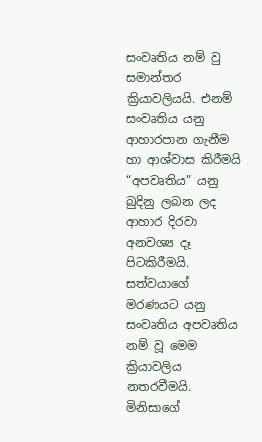සංවෘතිය නම් වු සමාන්තර ක්‍රියාවලියයි. එනම් සංවෘතිය යනු ආහාරපාන ගැනීම හා ආශ්වාස කිරීමයි “අපවෘතිය” යනු බුදිනු ලබන ලද ආහාර දිරවා අනවශ්‍ය දෑ පිටකිරීමයි. සත්වයාගේ මරණයට යනු සංවෘතිය අපවෘතිය නම් වූ මෙම ක්‍රියාවලිය නතරවීමයි. මිනිසාගේ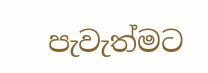පැවැත්මට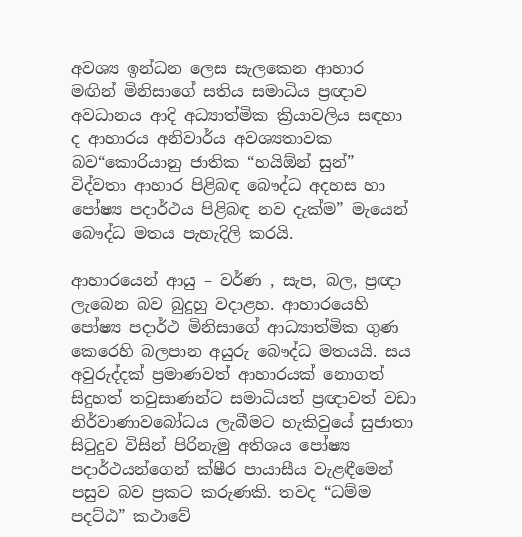අවශ්‍ය ඉන්ධන ලෙස සැලකෙන ආහාර මඟින් මිනිසාගේ සතිය සමාධිය ප්‍රඥාව අවධානය ආදි අධ්‍යාත්මික ක්‍රියාවලිය සඳහා ද ආහාරය අනිවාර්ය අවශ්‍යතාවක බව“කොරියානු ජාතික “හයිඕන් සුන්” විද්වතා ආහාර පිළිබඳ බෞද්ධ අදහස හා පෝෂ්‍ය පදාර්ථය පිළිබඳ නව දැක්ම” මැයෙන් බෞද්ධ මතය පැහැදිලි කරයි.

ආහාරයෙන් ආයු – වර්ණ , සැප, බල, ප්‍රඥා ලැබෙන බව බුදුහු වදාළහ. ආහාරයෙහි පෝෂ්‍ය පදාර්ථ මිනිසාගේ ආධ්‍යාත්මික ගුණ කෙරෙහි බලපාන අයුරු බෞද්ධ මතයයි. සය අවුරුද්දක් ප්‍රමාණවත් ආහාරයක් නොගත් සිදුහත් තවුසාණන්ට සමාධියත් ප්‍රඥාවත් වඩා නිර්වාණාවබෝධය ලැබීමට හැකිවුයේ සුජාතා සිටුදුව විසින් පිරිනැමු අතිශය පෝෂ්‍ය පදාර්ථයන්ගෙන් ක්ෂීර පායාසීය වැළඳීමෙන් පසුව බව ප්‍රකට කරුණකි. තවද “ධම්ම පදට්ඨ” කථාවේ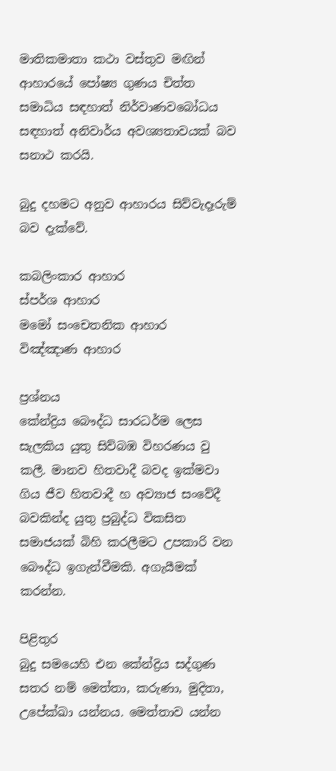මාතිකමාතා කථා වස්තුව මඟින් ආහාරයේ පෝෂ්‍ය ගුණය චිත්ත සමාධිය සඳහාත් නිර්වාණවබෝධය සඳහාත් අනිවාර්ය අවශ්‍යතාවයක් බව සනාථ කරයි.

බුදු දහමට අනුව ආහාරය සිව්වැදෑරුම් බව දැක්වේ.

කබලිංකාර ආහාර
ස්පර්ශ ආහාර
මමෝ සංචෙතනික ආහාර
විඤ්ඤාණ ආහාර

ප්‍රශ්නය
කේන්ද්‍රිය බෞද්ධ සාරධර්ම ලෙස සැලකිය යුතු සිව්බඹ විහරණය වු කලී. මානව හිතවාදී බවද ඉක්මවා ගිය ජීව හිතවාදී හ අව්‍යාජ සංවේදී බවකින්ද යුතු ප්‍රබුද්ධ විකසිත සමාජයක් බිහි කරලීමට උපකාරි වන බෞද්ධ ඉගැන්වීමකි. අගැයීමක් කරන්න.

පිළිතුර
බුදු සමයෙහි එන කේන්ද්‍රිය සද්ගුණ සතර නම් මෙත්තා, කරුණා, මුදිතා, උපේක්ඛා යන්නය. මෙත්තාව යන්න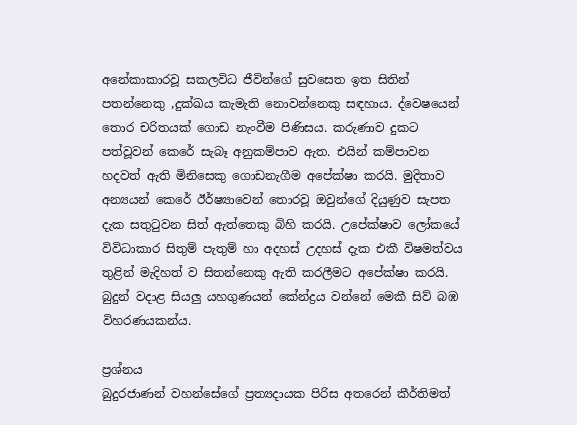අනේකාකාරවූ සකලවිධ ජීවින්ගේ සුවසෙත ඉත සිතින් පතන්නෙකු ,දුක්ඛය කැමැති නොවන්නෙකු සඳහාය. ද්වෙෂයෙන් තොර චරිතයක් ගොඩ නැංවීම පිණිසය. කරුණාව දුකට පත්වූවන් කෙරේ සැබෑ අනුකම්පාව ඇත. එයින් කම්පාවන හදවත් ඇති මිනිසෙකු ගොඩනැගීම අපේක්ෂා කරයි. මුදිතාව අන්‍යයන් කෙරේ ඊර්ෂ්‍යාවෙන් තොරවූ ඔවුන්ගේ දියුණුව සැපත දැක සතුටුවන සිත් ඇත්තෙකු බිහි කරයි. උපේක්ෂාව ලෝකයේ විවිධාකාර සිතුම් පැතුම් හා අදහස් උදහස් දැක එකී විෂමත්වය තුළින් මැදිහත් ව සිතන්නෙකු ඇති කරලීමට අපේක්ෂා කරයි. බුදුන් වදාළ සියලු යහගුණයන් කේන්ද්‍රය වන්නේ මෙකී සිව් බඹ විහරණයකන්ය.

ප්‍රශ්නය
බුදුරජාණන් වහන්සේගේ ප්‍රත්‍යදායක පිරිස අතරෙන් කීර්තිමත්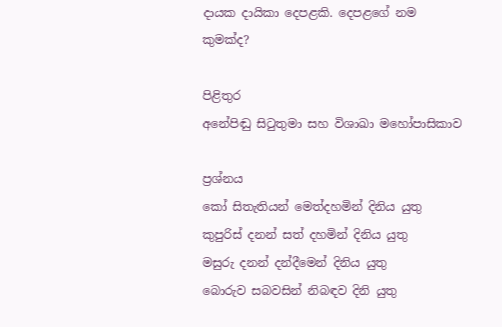දායක දායිකා දෙපළකි. දෙපළගේ නම කුමක්ද?

පිළිතුර
අනේපිඬු සිටුතුමා සහ විශාඛා මහෝපාසිකාව

ප්‍රශ්නය
කෝ සිතැතියන් මෙත්දහමින් දිනිය යුතු
කුපුරිස් දනන් සත් දහමින් දිනිය යුතු
මසුරු දනන් දන්දීමෙන් දිනිය යුතු
බොරුව සබවසින් නිබඳව දිනි යුතු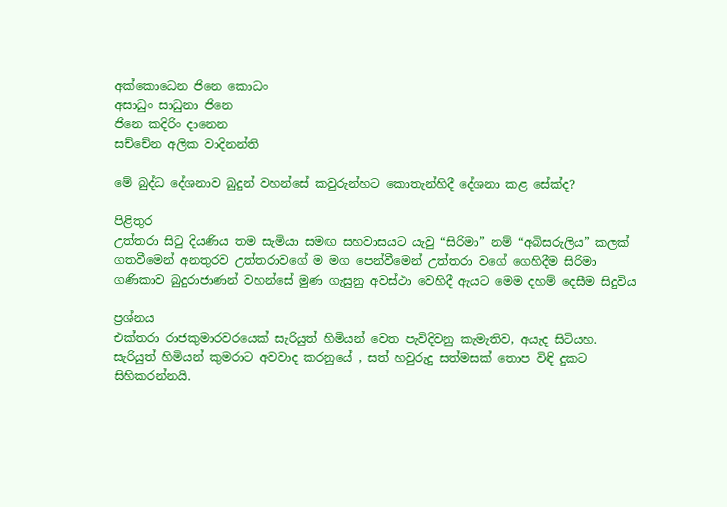අක්කොධෙන ජිනෙ කොධං
අසාධුං සාධුනා ජිනෙ
ජිනෙ කදිරිං දානෙන
සච්චේන අලික වාදිනන්ති

මේ බුද්ධ දේශනාව බුදුන් වහන්සේ කවුරුන්හට කොතැන්හිදී දේශනා කළ සේක්ද?

පිළිතුර
උත්තරා සිටු දියණිය තම සැමියා සමඟ සහවාසයට යැවු “සිරිමා” නම් “අබිසරුලිය” කලක් ගතවීමෙන් අනතුරව උත්තරාවගේ ම මග පෙන්වීමෙන් උත්තරා වගේ ගෙහිදීම සිරිමා ගණිකාව බුදුරාජාණන් වහන්සේ මුණ ගැසුනු අවස්ථා වෙහිදී ඇයට මෙම දහම් දෙසීම සිදුවිය

ප්‍රශ්නය
එක්තරා රාජකුමාරවරයෙක් සැරියුත් හිමියන් වෙත පැවිදිවනු කැමැතිව, අයැද සිටියහ. සැරියුත් හිමියන් කුමරාට අවවාද කරනුයේ , සත් හවුරුදු සත්මසක් තොප විඳි දුකට සිහිකරන්නයි.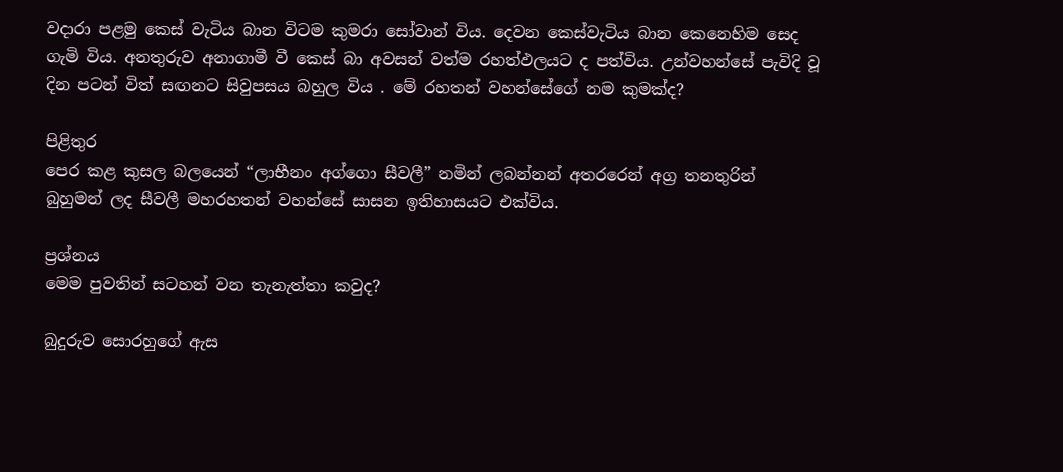වදාරා පළමු කෙස් වැටිය බාන විටම කුමරා සෝවාන් විය. දෙවන කෙස්වැටිය බාන කෙනෙහිම සෙද ගැමි විය. අනතුරුව අනාගාමී වී කෙස් බා අවසන් වත්ම රහත්ඵලයට ද පත්විය. උන්වහන්සේ පැවිදි වූ දින පටන් විත් සඟනට සිවුපසය බහුල විය . මේ රහතන් වහන්සේගේ නම කුමක්ද?

පිළිතුර
පෙර කළ කුසල බලයෙන් “ලාභීනං අග්ගො සීවලී” නමින් ලබන්නන් අතරරෙන් අග්‍ර තනතුරින් බුහුමන් ලද සීවලී මහරහතන් වහන්සේ සාසන ඉතිහාසයට එක්විය.

ප්‍රශ්නය
මෙම පුවතින් සටහන් වන තැනැත්තා කවුද?

බුදුරුව සොරහුගේ ඇස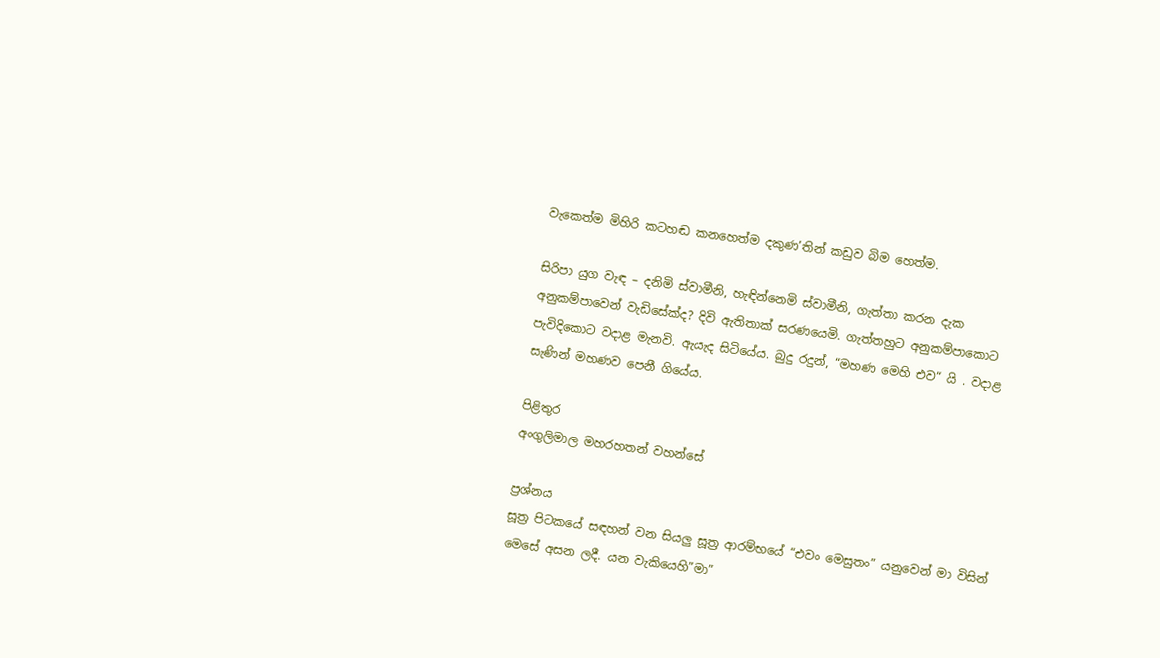වැකෙත්ම මිහිරි කටහඬ කනහෙත්ම දකුණ’තින් කඩුව බිම හෙත්ම.

සිරිපා යුග වැඳ – දනිමි ස්වාමීනි, හැඳින්නෙමි ස්වාමීනි, ගැත්තා කරන දැක අනුකම්පාවෙන් වැඩිසේක්ද? දිවි ඇතිතාක් සරණයෙමි. ගැත්තහුට අනුකම්පාකොට පැවිදිකොට වදාළ මැනවි. ඇයැද සිටියේය. බුදු රදුන්, “මහණ මෙහි එව“ යි . වදාළ සැණින් මහණව පෙනී ගියේය.

පිළිතුර
අංගුලිමාල මහරහතන් වහන්සේ

ප්‍රශ්නය
සූත්‍ර පිටකයේ සඳහන් වන සියලු සූත්‍ර ආරම්භයේ “එවං මෙසුතං” යනුවෙන් මා විසින් මෙසේ අසන ලදී. යන වැකියෙහි”මා”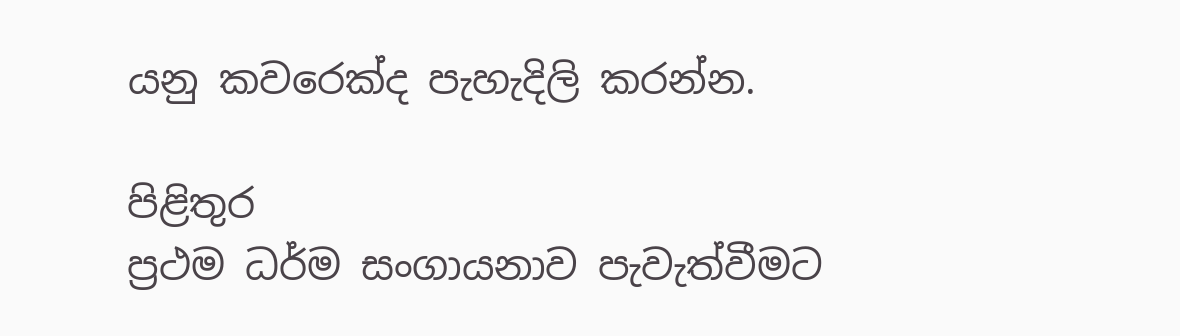යනු කවරෙක්ද පැහැදිලි කරන්න.

පිළිතුර
ප්‍රථම ධර්ම සංගායනාව පැවැත්වීමට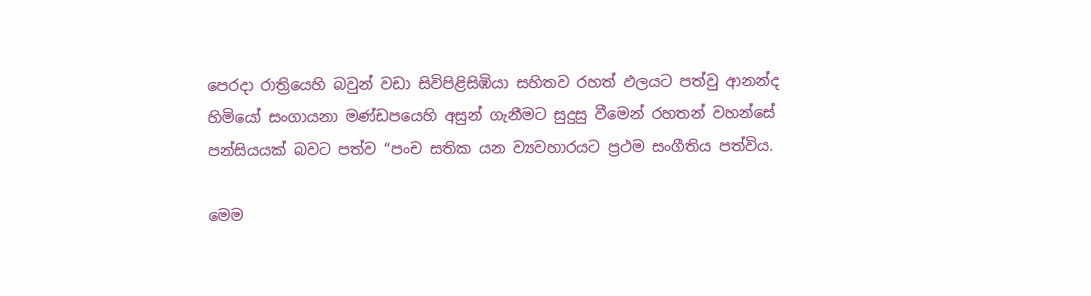පෙරදා රාත්‍රියෙහි බවුන් වඩා සිවිපිළිසිඹියා සහිතව රහත් ඵලයට පත්වු ආනන්ද හිමියෝ සංගායනා මණ්ඩපයෙහි අසුන් ගැනීමට සුදුසු වීමෙන් රහතන් වහන්සේ පන්සියයක් බවට පත්ව “පංච සතික යන ව්‍යවහාරයට ප්‍රථම සංගීතිය පත්විය.

මෙම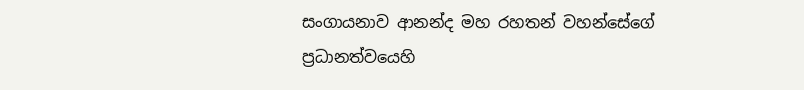සංගායනාව ආනන්ද මහ රහතන් වහන්සේගේ ප්‍රධානත්වයෙහි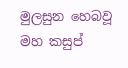මුලසුන හෙබවූ මහ කසුප්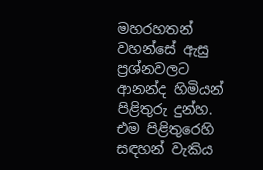මහරහතන් වහන්සේ ඇසු ප්‍රශ්නවලට ආනන්ද හිමියන් පිළිතුරු දුන්හ. එම පිළිතුරෙහි සඳහන් වැකිය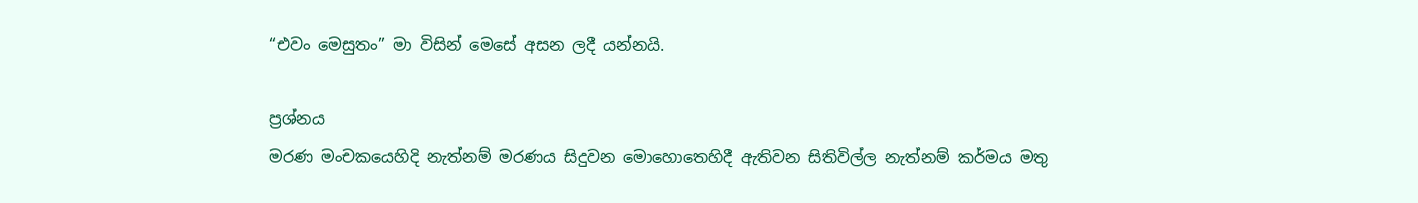“එවං මෙසුතං” මා විසින් මෙසේ අසන ලදී යන්නයි.

ප්‍රශ්නය
මරණ මංචකයෙහිදි නැත්නම් මරණය සිදුවන මොහොතෙහිදී ඇතිවන සිතිවිල්ල නැත්නම් කර්මය මතු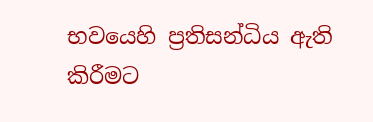භවයෙහි ප්‍රතිසන්ධිය ඇති කිරීමට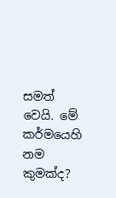සමත් වෙයි. මේ කර්මයෙහි නම කුමක්ද?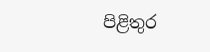පිළිතුර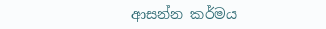ආසන්න කර්මය